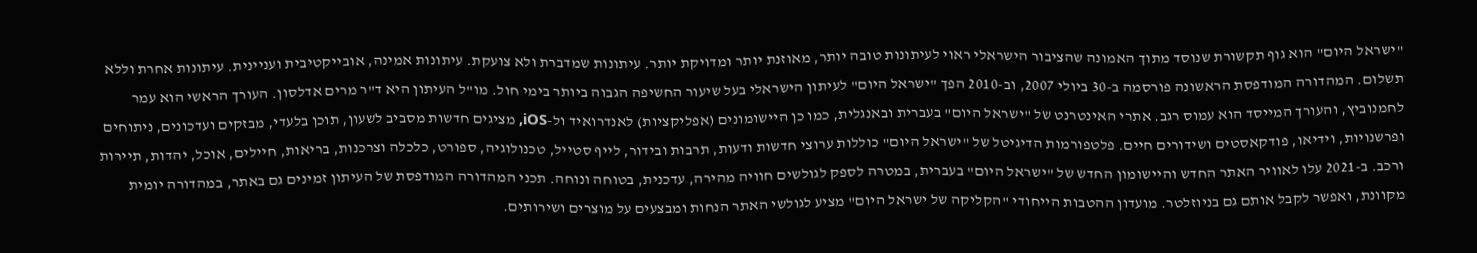"ישראל היום" הוא גוף תקשורת שנוסד מתוך האמונה שהציבור הישראלי ראוי לעיתונות טובה יותר, מאוזנת יותר ומדויקת יותר. עיתונות שמדברת ולא צועקת. עיתונות אמינה, אובייקטיבית ועניינית. עיתונות אחרת וללא תשלום. המהדורה המודפסת הראשונה פורסמה ב-30 ביולי 2007, וב-2010 הפך "ישראל היום" לעיתון הישראלי בעל שיעור החשיפה הגבוה ביותר בימי חול. מו"ל העיתון היא ד"ר מרים אדלסון. העורך הראשי הוא עמר לחמנוביץ, והעורך המייסד הוא עמוס רגב. אתרי האינטרנט של "ישראל היום" בעברית ובאנגלית, כמו כן היישומונים (אפליקציות) לאנדרואיד ול-iOS, מציגים חדשות מסביב לשעון, תוכן בלעדי, מבזקים ועדכונים, ניתוחים ופרשנויות, וידיאו, פודקאסטים ושידורים חיים. פלטפורמות הדיגיטל של "ישראל היום" כוללות ערוצי חדשות ודעות, תרבות ובידור, לייף סטייל, טכנולוגיה, ספורט, כלכלה וצרכנות, בריאות, חיילים, אוכל, יהדות, תיירות ורכב. ב-2021 עלו לאוויר האתר החדש והיישומון החדש של "ישראל היום" בעברית, במטרה לספק לגולשים חוויה מהירה, עדכנית, בטוחה ונוחה. תכני המהדורה המודפסת של העיתון זמינים גם באתר, במהדורה יומית מקוונת, ואפשר לקבל אותם גם בניוזלטר. מועדון ההטבות הייחודי "הקליקה של ישראל היום" מציע לגולשי האתר הנחות ומבצעים על מוצרים ושירותים.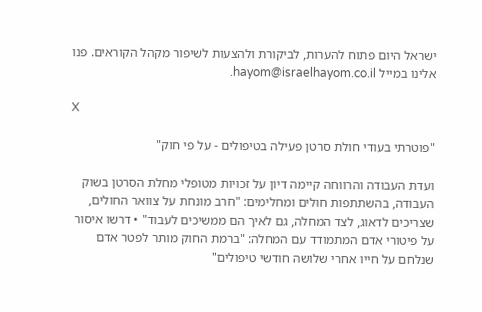ישראל היום פתוח להערות, לביקורת ולהצעות לשיפור מקהל הקוראים. פנו אלינו במייל hayom@israelhayom.co.il.

X

"פוטרתי בעודי חולת סרטן פעילה בטיפולים - על פי חוק"

ועדת העבודה והרווחה קיימה דיון על זכויות מטופלי מחלת הסרטן בשוק העבודה, בהשתתפות חולים ומחלימים: "חרב מונחת על צוואר החולים, שצריכים לדאוג, לצד המחלה, גם לאיך הם ממשיכים לעבוד" • דרשו איסור על פיטורי אדם המתמודד עם המחלה: "ברמת החוק מותר לפטר אדם שנלחם על חייו אחרי שלושה חודשי טיפולים"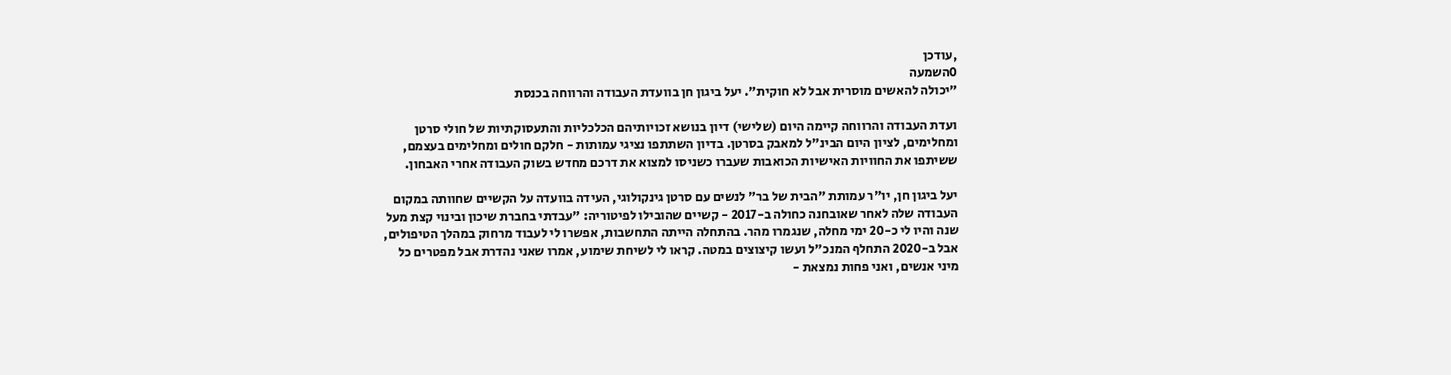,עודכן
0השמעה
"יכולה להאשים מוסרית אבל לא חוקית". יעל ביגון חן בוועדת העבודה והרווחה בכנסת

ועדת העבודה והרווחה קיימה היום (שלישי) דיון בנושא זכויותיהם הכלכליות והתעסוקתיות של חולי סרטן ומחלימים, לציון היום הבינ"ל למאבק בסרטן. בדיון השתתפו נציגי עמותות - חלקם חולים ומחלימים בעצמם, ששיתפו את החוויות האישיות הכואבות שעברו כשניסו למצוא את דרכם מחדש בשוק העבודה אחרי האבחון.

יעל ביגון חן, יו"ר עמותת "הבית של בר" לנשים עם סרטן גינקולוגי, העידה בוועדה על הקשיים שחוותה במקום העבודה שלה לאחר שאובחנה כחולה ב-2017 - קשיים שהובילו לפיטוריה: "עבדתי בחברת שיכון ובינוי קצת מעל שנה והיו לי כ-20 ימי מחלה, שנגמרו מהר. בהתחלה הייתה התחשבות, אפשרו לי לעבוד מרחוק במהלך הטיפולים, אבל ב-2020 התחלף המנכ"ל ועשו קיצוצים במטה. קראו לי לשיחת שימוע, אמרו שאני נהדרת אבל מפטרים כל מיני אנשים, ואני פחות נמצאת -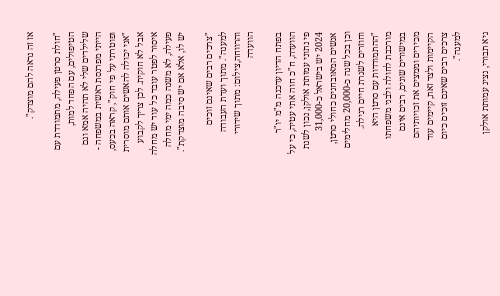אז זה נראה להם מוצדק".

"חולת סרטן פעילה, מתמודדת עם הטיפולים, עם הפחד למות, שלילדים שלי לא תהיה אמא וגם הייתי מפרנסת ראשית במשפחה - ופוטרתי על פי חוק", קראה בכעס, "אני יכולה להאשים אותם מוסרית אבל לא חוקית. לכן צריך לקבוע איסור לפטר עובד כל עוד יש מחלה פעילה, לא משנה כמה ימי מחלה יש לו, אלא אם יש סיבה מוצדקת".

"צרכים רבים שאינם זוכים למענה". מתוך ועדת העבודה והרווחה,צילום: מתוך שידורי הוועדה

בפתח הדיון עדכנה מ"מ יו"ר הוועדה, ח"כ חוה אתי עטיה, כי על פי נתוני עמותת אולקן, נכון לשנת 2024 יש בישראל כ-31,000 אנשים המאובחנים כחולי סרטן, וכן בכל שנה כ-20,000 מחלימים וחוזרים לשגרת חיים רגילה. "ההתמודדות עם סרטן היא מורכבת לחולה ולבני משפחתו במישורים שונים, רבים אינם מכירים וממצים את זכויותיהם הקיימות ולצד זאת, קיימים עוד צרכים רבים שאינם זוכים כיום למענה".

גיא תבורי, נציג עמותת אולקן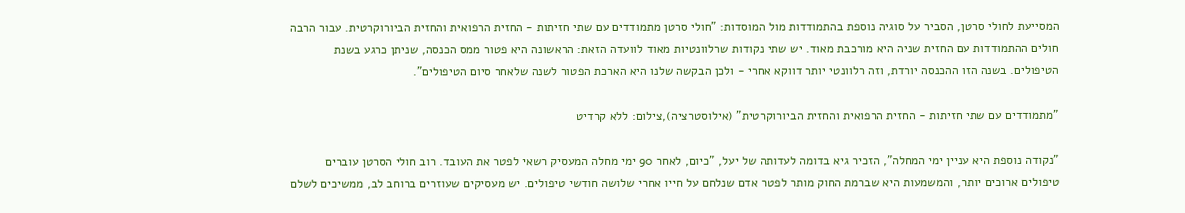המסייעת לחולי סרטן, הסביר על סוגיה נוספת בהתמודדות מול המוסדות: "חולי סרטן מתמודדים עם שתי חזיתות - החזית הרפואית והחזית הביורוקרטית. עבור הרבה חולים ההתמודדות עם החזית שניה היא מורכבת מאוד. יש שתי נקודות שרלוונטיות מאוד לוועדה הזאת: הראשונה היא פטור ממס הכנסה, שניתן כרגע בשנת הטיפולים. בשנה הזו ההכנסה יורדת, וזה רלוונטי יותר דווקא אחרי - ולכן הבקשה שלנו היא הארכת הפטור לשנה שלאחר סיום הטיפולים".

"מתמודדים עם שתי חזיתות - החזית הרפואית והחזית הביורוקרטית" (אילוסטרציה),צילום: ללא קרדיט

"נקודה נוספת היא עניין ימי המחלה", הזכיר גיא בדומה לעדותה של יעל, "כיום, לאחר 90 ימי מחלה המעסיק רשאי לפטר את העובד. רוב חולי הסרטן עוברים טיפולים ארוכים יותר, והמשמעות היא שברמת החוק מותר לפטר אדם שנלחם על חייו אחרי שלושה חודשי טיפולים. יש מעסיקים שעוזרים ברוחב לב, ממשיכים לשלם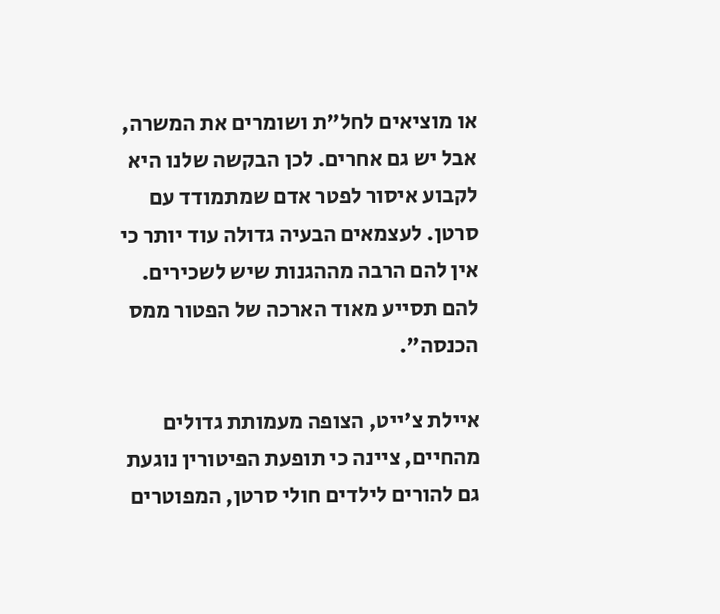או מוציאים לחל"ת ושומרים את המשרה, אבל יש גם אחרים. לכן הבקשה שלנו היא לקבוע איסור לפטר אדם שמתמודד עם סרטן. לעצמאים הבעיה גדולה עוד יותר כי אין להם הרבה מההגנות שיש לשכירים. להם תסייע מאוד הארכה של הפטור ממס הכנסה".

איילת צ'ייט, הצופה מעמותת גדולים מהחיים, ציינה כי תופעת הפיטורין נוגעת גם להורים לילדים חולי סרטן, המפוטרים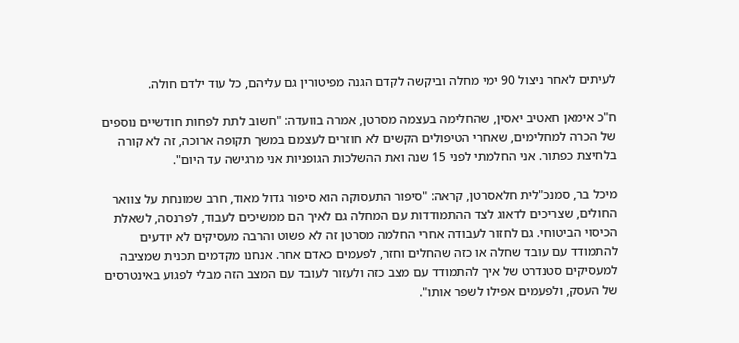לעיתים לאחר ניצול 90 ימי מחלה וביקשה לקדם הגנה מפיטורין גם עליהם, כל עוד ילדם חולה.

ח"כ אימאן חאטיב יאסין, שהחלימה בעצמה מסרטן, אמרה בוועדה: "חשוב לתת לפחות חודשיים נוספים של הכרה למחלימים, שאחרי הטיפולים הקשים לא חוזרים לעצמם במשך תקופה ארוכה, זה לא קורה בלחיצת כפתור. אני החלמתי לפני 15 שנה ואת ההשלכות הגופניות אני מרגישה עד היום".

מיכל בר, סמנכ"לית חלאסרטן, קראה: "סיפור התעסוקה הוא סיפור גדול מאוד, חרב שמונחת על צוואר החולים, שצריכים לדאוג לצד ההתמודדות עם המחלה גם לאיך הם ממשיכים לעבוד, לפרנסה, לשאלת הכיסוי הביטוחי. גם לחזור לעבודה אחרי החלמה מסרטן זה לא פשוט והרבה מעסיקים לא יודעים להתמודד עם עובד שחלה או כזה שהחלים וחזר, לפעמים כאדם אחר. אנחנו מקדמים תכנית שמציבה למעסיקים סטנדרט של איך להתמודד עם מצב כזה ולעזור לעובד עם המצב הזה מבלי לפגוע באינטרסים של העסק, ולפעמים אפילו לשפר אותו".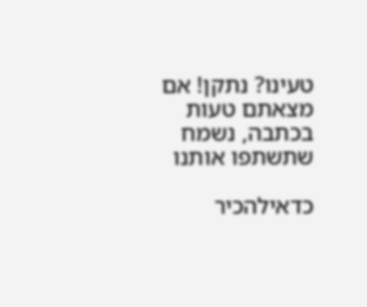טעינו? נתקן! אם מצאתם טעות בכתבה, נשמח שתשתפו אותנו

כדאילהכיר